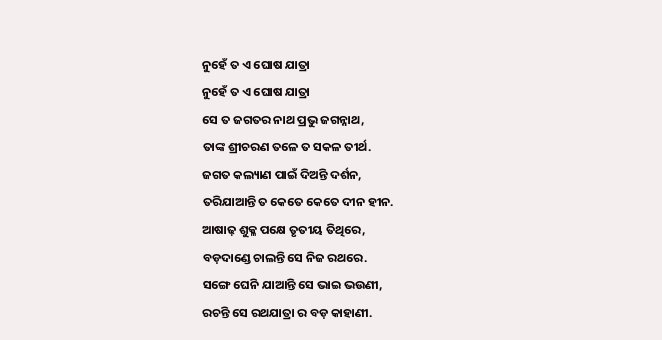ନୁହେଁ ତ ଏ ଘୋଷ ଯାତ୍ରା
ନୁହେଁ ତ ଏ ଘୋଷ ଯାତ୍ରା
ସେ ତ ଜଗତର ନାଥ ପ୍ରଭୁ ଜଗନ୍ନାଥ,
ତାଙ୍କ ଶ୍ରୀଚରଣ ତଳେ ତ ସକଳ ତୀର୍ଥ.
ଜଗତ କଲ୍ୟାଣ ପାଇଁ ଦିଅନ୍ତି ଦର୍ଶନ,
ତରିଯାଆନ୍ତି ତ କେତେ କେତେ ଦୀନ ହୀନ.
ଆଷାଢ଼ ଶୁକ୍ଳ ପକ୍ଷେ ତୃତୀୟ ତିଥିରେ,
ବଡ଼ଦାଣ୍ଡେ ଚାଲନ୍ତି ସେ ନିଜ ରଥରେ.
ସଙ୍ଗେ ଘେନି ଯାଆନ୍ତି ସେ ଭାଇ ଭଉଣୀ,
ରଚନ୍ତି ସେ ରଥଯାତ୍ରା ର ବଡ଼ କାହାଣୀ.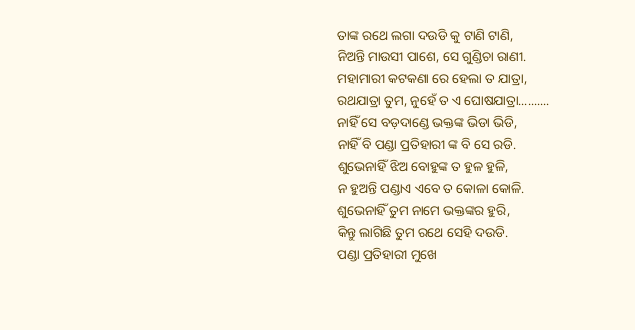ତାଙ୍କ ରଥେ ଲଗା ଦଉଡି କୁ ଟାଣି ଟାଣି,
ନିଅନ୍ତି ମାଉସୀ ପାଶେ, ସେ ଗୁଣ୍ଡିଚା ରାଣୀ.
ମହାମାରୀ କଟକଣା ରେ ହେଲା ତ ଯାତ୍ରା,
ରଥଯାତ୍ରା ତୁମ, ନୁହେଁ ତ ଏ ଘୋଷଯାତ୍ରା..........
ନାହିଁ ସେ ବଡ଼ଦାଣ୍ଡେ ଭକ୍ତଙ୍କ ଭିଡା ଭିଡି,
ନାହିଁ ବି ପଣ୍ଡା ପ୍ରତିହାରୀ ଙ୍କ ବି ସେ ରଡି.
ଶୁଭେନାହିଁ ଝିଅ ବୋହୁଙ୍କ ତ ହୁଳ ହୁଳି,
ନ ହୁଅନ୍ତି ପଣ୍ଡାଏ ଏବେ ତ କୋଳା କୋଳି.
ଶୁଭେନାହିଁ ତୁମ ନାମେ ଭକ୍ତଙ୍କର ହୁରି,
କିନ୍ତୁ ଲାଗିଛି ତୁମ ରଥେ ସେହି ଦଉଡି.
ପଣ୍ଡା ପ୍ରତିହାରୀ ମୁଖେ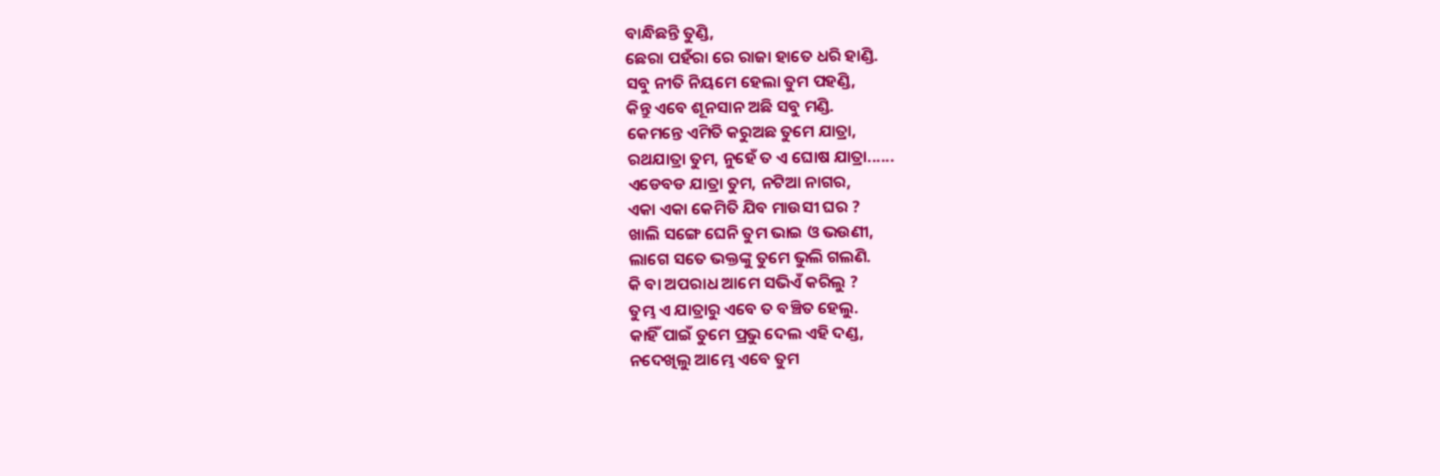ବାନ୍ଧିଛନ୍ତି ତୁଣ୍ଡି,
ଛେରା ପହଁରା ରେ ରାଜା ହାତେ ଧରି ହାଣ୍ଡି.
ସବୁ ନୀତି ନିୟମେ ହେଲା ତୁମ ପହଣ୍ଡି,
କିନ୍ତୁ ଏବେ ଶୂନସାନ ଅଛି ସବୁ ମଣ୍ଡି.
କେମନ୍ତେ ଏମିତି କରୁଅଛ ତୁମେ ଯାତ୍ରା,
ରଥଯାତ୍ରା ତୁମ, ନୁହେଁ ତ ଏ ଘୋଷ ଯାତ୍ରା......
ଏଡେବଡ ଯାତ୍ରା ତୁମ, ନଟିଆ ନାଗର,
ଏକା ଏକା କେମିତି ଯିବ ମାଉସୀ ଘର ?
ଖାଲି ସଙ୍ଗେ ଘେନି ତୁମ ଭାଇ ଓ ଭଉଣୀ,
ଲାଗେ ସତେ ଭକ୍ତଙ୍କୁ ତୁମେ ଭୁଲି ଗଲଣି.
କି ବା ଅପରାଧ ଆମେ ସଭିଏଁ କରିଲୁ ?
ତୁମ୍ଭ ଏ ଯାତ୍ରାରୁ ଏବେ ତ ବଞ୍ଚିତ ହେଲୁ.
କାହିଁ ପାଇଁ ତୁମେ ପ୍ରଭୁ ଦେଲ ଏହି ଦଣ୍ଡ,
ନଦେଖିଲୁ ଆମ୍ଭେ ଏବେ ତୁମ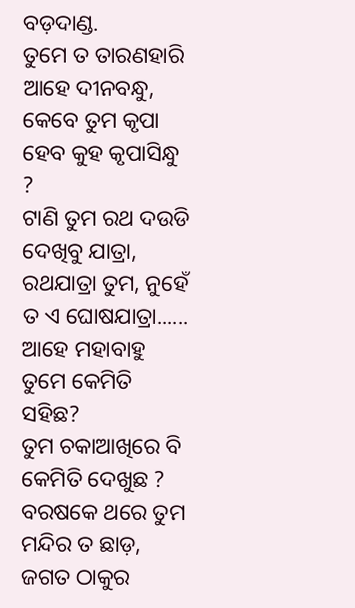ବଡ଼ଦାଣ୍ଡ.
ତୁମେ ତ ତାରଣହାରି ଆହେ ଦୀନବନ୍ଧୁ,
କେବେ ତୁମ କୃପା ହେବ କୁହ କୃପାସିନ୍ଧୁ ?
ଟାଣି ତୁମ ରଥ ଦଉଡି ଦେଖିବୁ ଯାତ୍ରା,
ରଥଯାତ୍ରା ତୁମ, ନୁହେଁ ତ ଏ ଘୋଷଯାତ୍ରା......
ଆହେ ମହାବାହୁ ତୁମେ କେମିତି ସହିଛ?
ତୁମ ଚକାଆଖିରେ ବି କେମିତି ଦେଖୁଛ ?
ବରଷକେ ଥରେ ତୁମ ମନ୍ଦିର ତ ଛାଡ଼,
ଜଗତ ଠାକୁର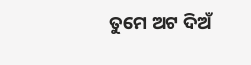ତୁମେ ଅଟ ଦିଅଁ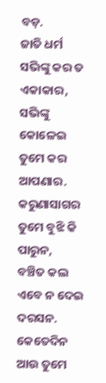ବଡ଼.
ଜାତି ଧର୍ମ ସଭିଙ୍କୁ କର ତ ଏକାକାର,
ସଭିଙ୍କୁ କୋଳେଇ ତୁମେ କର ଆପଣାର.
କରୁଣାସାଗର ତୁମେ ବୁଝି କି ପାରୁନ,
ବଞ୍ଚିତ କଲ ଏବେ ନ ଦେଇ ଦରସନ.
କେତେଦିନ ଆଉ ତୁମେ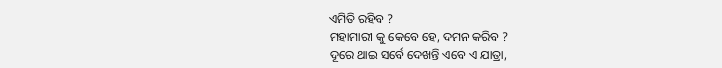ଏମିତି ରହିବ ?
ମହାମାରୀ କୁ କେବେ ହେ, ଦମନ କରିବ ?
ଦୂରେ ଥାଇ ସର୍ବେ ଦେଖନ୍ତି ଏବେ ଏ ଯାତ୍ରା,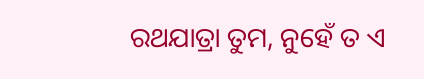ରଥଯାତ୍ରା ତୁମ, ନୁହେଁ ତ ଏ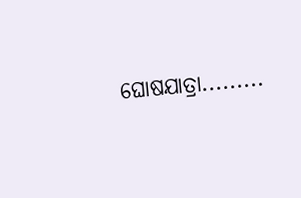ଘୋଷଯାତ୍ରା.........